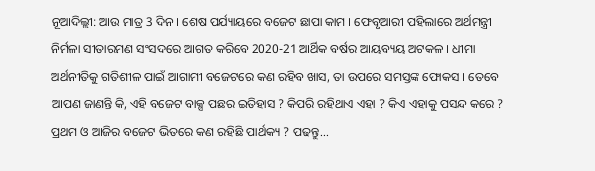ନୂଆଦିଲ୍ଲୀ: ଆଉ ମାତ୍ର 3 ଦିନ । ଶେଷ ପର୍ଯ୍ୟାୟରେ ବଜେଟ ଛାପା କାମ । ଫେବୃଆରୀ ପହିଲାରେ ଅର୍ଥମନ୍ତ୍ରୀ ନିର୍ମଳା ସୀତାରମଣ ସଂସଦରେ ଆଗତ କରିବେ 2020-21 ଆର୍ଥିକ ବର୍ଷର ଆୟବ୍ୟୟ ଅଟକଳ । ଧୀମା ଅର୍ଥନୀତିକୁ ଗତିଶୀଳ ପାଇଁ ଆଗାମୀ ବଜେଟରେ କଣ ରହିବ ଖାସ, ତା ଉପରେ ସମସ୍ତଙ୍କ ଫୋକସ । ତେବେ ଆପଣ ଜାଣନ୍ତି କି, ଏହି ବଜେଟ ବାକ୍ସ ପଛର ଇତିହାସ ? କିପରି ରହିଥାଏ ଏହା ? କିଏ ଏହାକୁ ପସନ୍ଦ କରେ ?
ପ୍ରଥମ ଓ ଆଜିର ବଜେଟ ଭିତରେ କଣ ରହିଛି ପାର୍ଥକ୍ୟ ? ପଢନ୍ତୁ...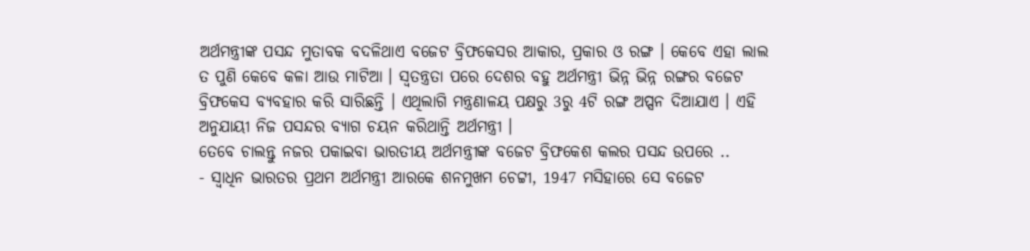ଅର୍ଥମନ୍ତ୍ରୀଙ୍କ ପସନ୍ଦ ମୁତାବକ ବଦଳିଥାଏ ବଜେଟ ବ୍ରିଫକେସର ଆକାର, ପ୍ରକାର ଓ ରଙ୍ଗ । କେବେ ଏହା ଲାଲ ତ ପୁଣି କେବେ କଳା ଆଉ ମାଟିଆ । ସ୍ବତନ୍ତ୍ରତା ପରେ ଦେଶର ବହୁ ଅର୍ଥମନ୍ତ୍ରୀ ଭିନ୍ନ ଭିନ୍ନ ରଙ୍ଗର ବଜେଟ ବ୍ରିଫକେସ ବ୍ୟବହାର କରି ସାରିଛନ୍ତି । ଏଥିଲାଗି ମନ୍ତ୍ରଣାଳୟ ପକ୍ଷରୁ 3ରୁ 4ଟି ରଙ୍ଗ ଅପ୍ସନ ଦିଆଯାଏ । ଏହି ଅନୁଯାୟୀ ନିଜ ପସନ୍ଦର ବ୍ୟାଗ ଚୟନ କରିଥାନ୍ତି ଅର୍ଥମନ୍ତ୍ରୀ ।
ତେବେ ଚାଲନ୍ତୁ ନଜର ପକାଇବା ଭାରତୀୟ ଅର୍ଥମନ୍ତ୍ରୀଙ୍କ ବଜେଟ ବ୍ରିଫକେଶ କଲର ପସନ୍ଦ ଉପରେ ..
- ସ୍ବାଧିନ ଭାରତର ପ୍ରଥମ ଅର୍ଥମନ୍ତ୍ରୀ ଆରକେ ଶନମୁଖମ ଚେଟ୍ଟୀ, 1947 ମସିହାରେ ସେ ବଜେଟ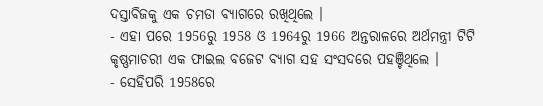ଦସ୍ତାବିଜକୁ ଏକ ଚମଡା ବ୍ୟାଗରେ ରଖିଥିଲେ ।
- ଏହା ପରେ 1956ରୁ 1958 ଓ 1964ରୁ 1966 ଅନ୍ତରାଳରେ ଅର୍ଥମନ୍ତ୍ରୀ ଟିଟି କୃଷ୍ଣମାଚରୀ ଏକ ଫାଇଲ ବଜେଟ ବ୍ୟାଗ ସହ ସଂସଦରେ ପହଞ୍ଚିଥିଲେ ।
- ସେହିପରି 1958ରେ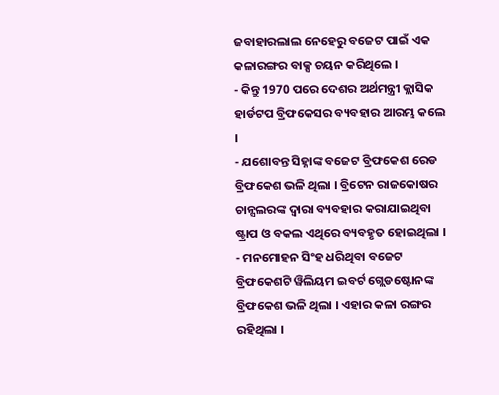ଜବାହାରଲାଲ ନେହେରୁ ବଜେଟ ପାଇଁ ଏକ କଳାରଙ୍ଗର ବାକ୍ସ ଚୟନ କରିଥିଲେ ।
- କିନ୍ତୁ 1970 ପରେ ଦେଶର ଅର୍ଥମନ୍ତ୍ରୀ କ୍ଲାସିକ ହାର୍ଡଟପ ବ୍ରିଫକେସର ବ୍ୟବହାର ଆରମ୍ଭ କଲେ ।
- ଯଶୋବନ୍ତ ସିହ୍ନାଙ୍କ ବଜେଟ ବ୍ରିଫକେଶ ରେଡ ବ୍ରିଫକେଶ ଭଳି ଥିଲା । ବ୍ରିଟେନ ରାଜକୋଷର ଚାନ୍ସଲରଙ୍କ ଦ୍ବାରା ବ୍ୟବହାର କରାଯାଇଥିବା ଷ୍ଟ୍ରାପ ଓ ବକଲ ଏଥିରେ ବ୍ୟବହୃତ ହୋଇଥିଲା ।
- ମନମୋହନ ସିଂହ ଧରିଥିବା ବଜେଟ ବ୍ରିଫକେଶଟି ୱିଲିୟମ ଇବର୍ଟ ଗ୍ଲେଡଷ୍ଟୋନଙ୍କ ବ୍ରିଫକେଶ ଭଳି ଥିଲା । ଏହାର କଳା ରଙ୍ଗର ରହିଥିଲା ।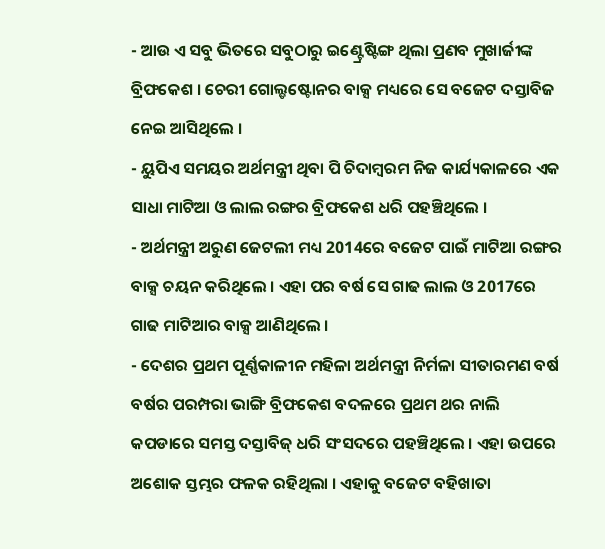- ଆଉ ଏ ସବୁ ଭିତରେ ସବୁଠାରୁ ଇଣ୍ଟ୍ରେଷ୍ଟିଙ୍ଗ ଥିଲା ପ୍ରଣବ ମୁଖାର୍ଜୀଙ୍କ ବ୍ରିଫକେଶ । ଚେରୀ ଗୋଲ୍ଡଷ୍ଟୋନର ବାକ୍ସ ମଧ୍ୟରେ ସେ ବଜେଟ ଦସ୍ତାବିଜ ନେଇ ଆସିଥିଲେ ।
- ୟୁପିଏ ସମୟର ଅର୍ଥମନ୍ତ୍ରୀ ଥିବା ପି ଚିଦାମ୍ବରମ ନିଜ କାର୍ଯ୍ୟକାଳରେ ଏକ ସାଧା ମାଟିଆ ଓ ଲାଲ ରଙ୍ଗର ବ୍ରିଫକେଶ ଧରି ପହଞ୍ଚିଥିଲେ ।
- ଅର୍ଥମନ୍ତ୍ରୀ ଅରୁଣ ଜେଟଲୀ ମଧ୍ୟ 2014ରେ ବଜେଟ ପାଇଁ ମାଟିଆ ରଙ୍ଗର ବାକ୍ସ ଚୟନ କରିଥିଲେ । ଏହା ପର ବର୍ଷ ସେ ଗାଢ ଲାଲ ଓ 2017ରେ ଗାଢ ମାଟିଆର ବାକ୍ସ ଆଣିଥିଲେ ।
- ଦେଶର ପ୍ରଥମ ପୂର୍ଣ୍ଣକାଳୀନ ମହିଳା ଅର୍ଥମନ୍ତ୍ରୀ ନିର୍ମଳା ସୀତାରମଣ ବର୍ଷ ବର୍ଷର ପରମ୍ପରା ଭାଙ୍ଗି ବ୍ରିଫକେଶ ବଦଳରେ ପ୍ରଥମ ଥର ନାଲି କପଡାରେ ସମସ୍ତ ଦସ୍ତାବିଜ୍ ଧରି ସଂସଦରେ ପହଞ୍ଚିଥିଲେ । ଏହା ଉପରେ ଅଶୋକ ସ୍ତମ୍ଭର ଫଳକ ରହିଥିଲା । ଏହାକୁ ବଜେଟ ବହିଖାତା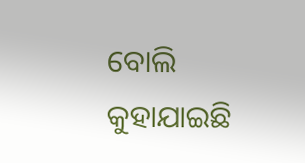ବୋଲି କୁହାଯାଇଛି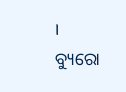।
ବ୍ୟୁରୋ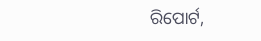ରିପୋର୍ଟ,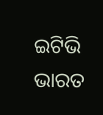ଇଟିଭି ଭାରତ